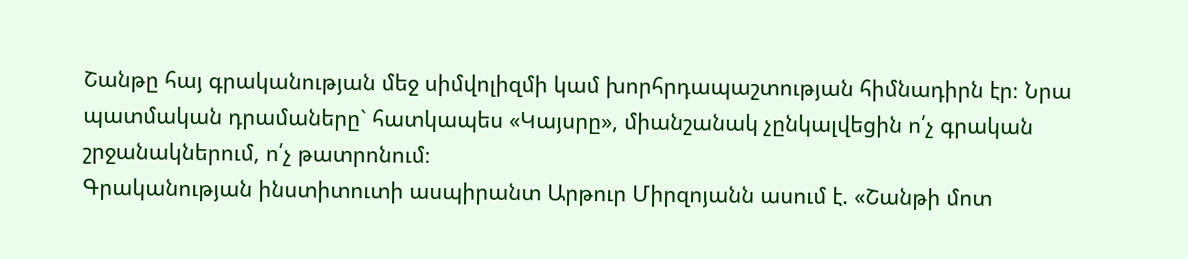Շանթը հայ գրականության մեջ սիմվոլիզմի կամ խորհրդապաշտության հիմնադիրն էր։ Նրա պատմական դրամաները` հատկապես «Կայսրը», միանշանակ չընկալվեցին ո՛չ գրական շրջանակներում, ո՛չ թատրոնում։
Գրականության ինստիտուտի ասպիրանտ Արթուր Միրզոյանն ասում է. «Շանթի մոտ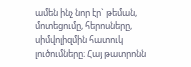ամեն ինչ նոր էր` թեման, մոտեցումը, հերոսները, սիմվոլիզմին հատուկ լուծումները։ Հայ թատրոնն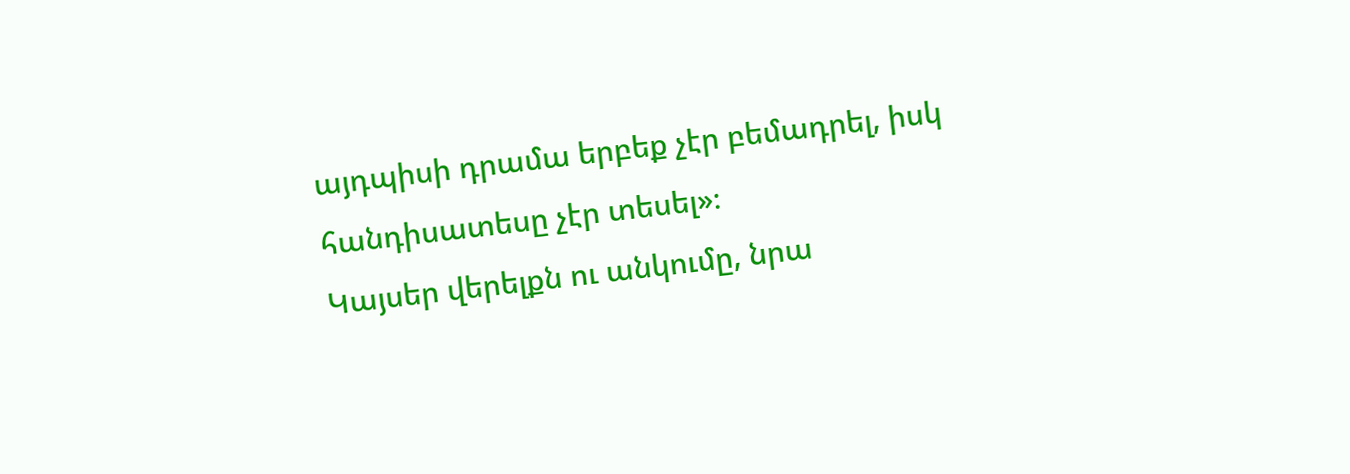այդպիսի դրամա երբեք չէր բեմադրել, իսկ հանդիսատեսը չէր տեսել»։
Կայսեր վերելքն ու անկումը, նրա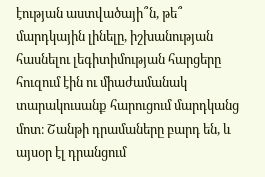էության աստվածայի՞ն, թե՞ մարդկային լինելը, իշխանության հասնելու լեգիտիմության հարցերը հուզում էին ու միաժամանակ տարակուսանք հարուցում մարդկանց մոտ։ Շանթի դրամաները բարդ են, և այսօր էլ դրանցում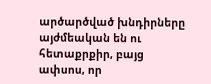արծարծված խնդիրները այժմեական են ու հետաքրքիր, բայց ափսոս, որ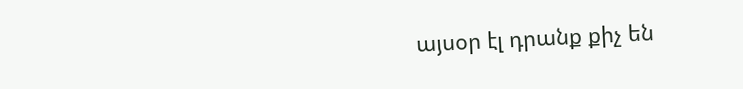այսօր էլ դրանք քիչ են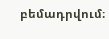բեմադրվում։